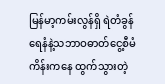မြန်မာ့ကမ်းလွန်ရှိ ရဲတံခွန်ရေနံနဲ့သဘာဝဓာတ်ငွေ့စီမံကိန်းကနေ ထွက်သွားတဲ့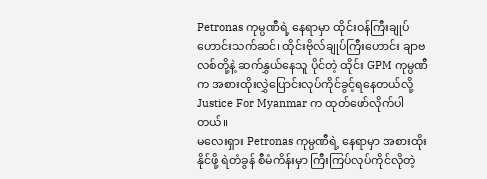Petronas ကုမ္ပဏီရဲ့ နေရာမှာ ထိုင်းဝန်ကြီးချုပ်ဟောင်းသက်ဆင်၊ ထိုင်းဗိုလ်ချုပ်ကြီးဟောင်း ချာဗလစ်တို့နဲ့ ဆက်နွှယ်နေသူ ပိုင်တဲ့ ထိုင်း GPM ကုမ္ပဏီက အစားထိုးလွှဲပြောင်းလုပ်ကိုင်ခွင့်ရနေတယ်လို့ Justice For Myanmar က ထုတ်ဖော်လိုက်ပါတယ်။
မလေးရှား Petronas ကုမ္ပဏီရဲ့ နေရာမှာ အစားထိုးနိုင်ဖို့ ရဲတံခွန် စီမံကိန်းမှာ ကြီးကြပ်လုပ်ကိုင်လိုတဲ့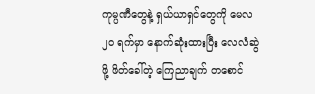ကုမ္ပဏီတွေနဲ့ ရှယ်ယာရှင်တွေကို မေလ ၂၀ ရက်မှာ နောက်ဆုံးထားပြီး လေလံဆွဲဖို့ ဖိတ်ခေါ်တဲ့ ကြေညာချက် တစောင်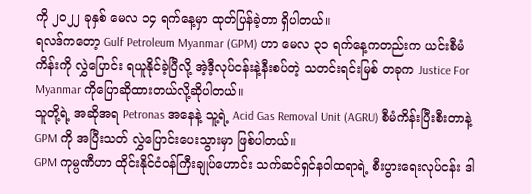ကို ၂၀၂၂ ခုနှစ် မေလ ၁၄ ရက်နေ့မှာ ထုတ်ပြန်ခဲ့တာ ရှိပါတယ်။
ရလဒ်ကတော့ Gulf Petroleum Myanmar (GPM) ဟာ မေလ ၃၁ ရက်နေ့ကတည်းက ယင်းစီမံကိန်းကို လွှဲပြောင်း ရယူနိုင်ခဲ့ပြီလို့ အဲ့ဒီ့လုပ်ငန်းနဲ့နီးစပ်တဲ့ သတင်းရင်းမြစ် တခုက Justice For Myanmar ကိုပြောဆိုထားတယ်လို့ဆိုပါတယ်။
သူတို့ရဲ့ အဆိုအရ Petronas အနေနဲ့ သူ့ရဲ့ Acid Gas Removal Unit (AGRU) စီမံကိန်းပြီးစီးတာနဲ့ GPM ကို အပြီးသတ် လွှဲပြောင်းပေးသွားမှာ ဖြစ်ပါတယ်။
GPM ကုမ္ပဏီဟာ ထိုင်းနိုင်ငံဝန်ကြီးချုပ်ဟောင်း သက်ဆင်ရှင်နဝါထရာရဲ့ စီးပွားရေးလုပ်ငန်း ဒါ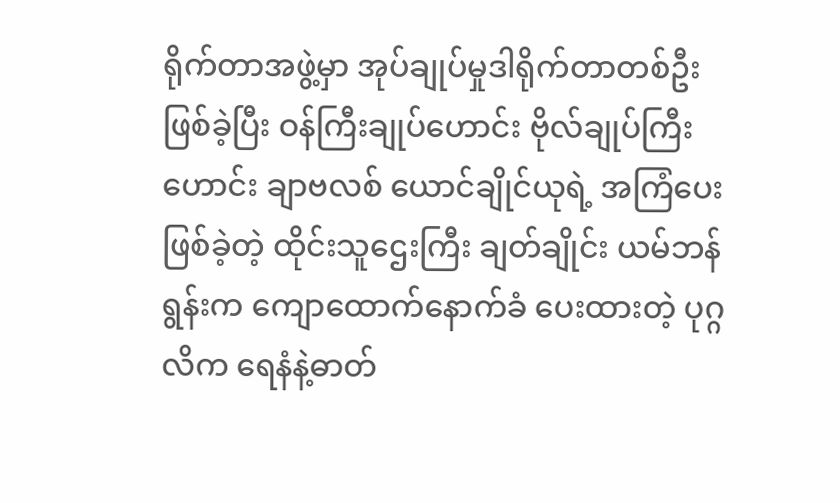ရိုက်တာအဖွဲ့မှာ အုပ်ချုပ်မှုဒါရိုက်တာတစ်ဦးဖြစ်ခဲ့ပြီး ဝန်ကြီးချုပ်ဟောင်း ဗိုလ်ချုပ်ကြီးဟောင်း ချာဗလစ် ယောင်ချိုင်ယုရဲ့ အကြံပေးဖြစ်ခဲ့တဲ့ ထိုင်းသူဌေးကြီး ချတ်ချိုင်း ယမ်ဘန်ရွန်းက ကျောထောက်နောက်ခံ ပေးထားတဲ့ ပုဂ္ဂလိက ရေနံနဲ့ဓာတ်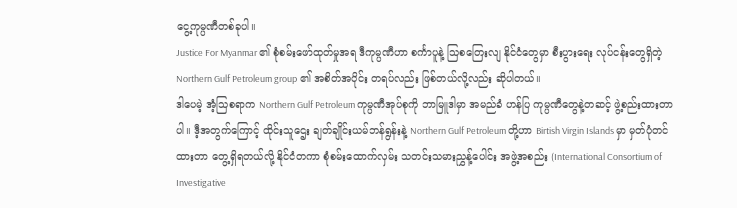ငွေ့ကုမ္ပဏီတစ်ခုပါ။
Justice For Myanmar ၏ စုံစမ်းဖော်ထုတ်မှုအရ ဒီကုမ္ပဏီဟာ စင်္ကာပူနဲ့ သြစတြေးလျ နိုင်ငံတွေမှာ စီးပွားရေး လုပ်ငန်းတွေရှိတဲ့ Northern Gulf Petroleum group ၏ အစိတ်အပိုင်း တရပ်လည်း ဖြစ်တယ်လို့လည်း ဆိုပါတယ်။
ဒါပေမဲ့ အံ့သြစရာက Northern Gulf Petroleum ကုမ္ပဏီအုပ်စုကို ဘာမြူဒါမှာ အမည်ခံ ဟန်ပြ ကုမ္ပဏီတွေနဲ့တဆင့် ဖွဲ့စည်းထားတာပါ။ ဒီ့အတွက်ကြောင့် ထိုင်းသူဌေး ချတ်ချိုင်းယမ်ဘန်ရွန်းနဲ့ Northern Gulf Petroleum တို့ဟာ Birtish Virgin Islands မှာ မှတ်ပုံတင်ထားတာ တွေ့ရှိရတယ်လို့ နိုင်ငံတကာ စုံစမ်းထောက်လှမ်း သတင်းသမားညွှန့်ပေါင်း အဖွဲ့အစည်း (International Consortium of Investigative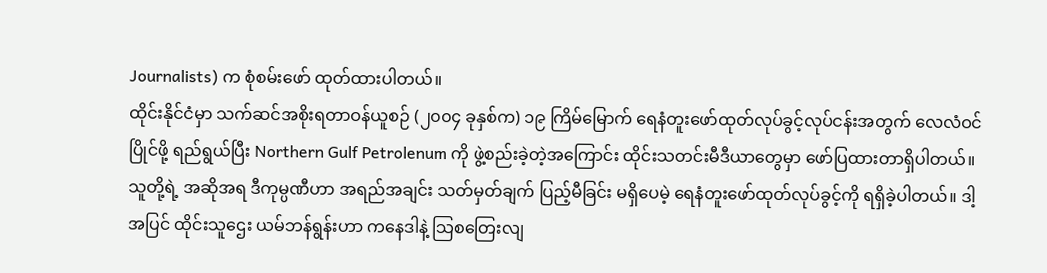Journalists) က စုံစမ်းဖော် ထုတ်ထားပါတယ်။
ထိုင်းနိုင်ငံမှာ သက်ဆင်အစိုးရတာဝန်ယူစဉ် (၂၀၀၄ ခုနှစ်က) ၁၉ ကြိမ်မြောက် ရေနံတူးဖော်ထုတ်လုပ်ခွင့်လုပ်ငန်းအတွက် လေလံဝင်ပြိုင်ဖို့ ရည်ရွယ်ပြီး Northern Gulf Petrolenum ကို ဖွဲ့စည်းခဲ့တဲ့အကြောင်း ထိုင်းသတင်းမီဒီယာတွေမှာ ဖော်ပြထားတာရှိပါတယ်။
သူတို့ရဲ့ အဆိုအရ ဒီကုမ္ပဏီဟာ အရည်အချင်း သတ်မှတ်ချက် ပြည့်မီခြင်း မရှိပေမဲ့ ရေနံတူးဖော်ထုတ်လုပ်ခွင့်ကို ရရှိခဲ့ပါတယ်။ ဒါ့အပြင် ထိုင်းသူဌေး ယမ်ဘန်ရွန်းဟာ ကနေဒါနဲ့ သြစတြေးလျ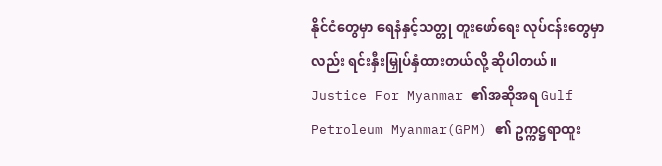နိုင်ငံတွေမှာ ရေနံနှင့်သတ္တု တူးဖော်ရေး လုပ်ငန်းတွေမှာလည်း ရင်းနှီးမြှုပ်နှံထားတယ်လို့ ဆိုပါတယ်။
Justice For Myanmar ၏အဆိုအရ Gulf Petroleum Myanmar(GPM) ၏ ဥက္ကဋ္ဌရာထူး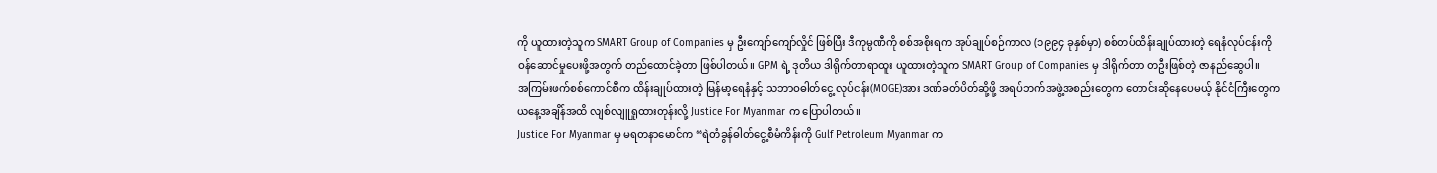ကို ယူထားတဲ့သူက SMART Group of Companies မှ ဦးကျော်ကျော်လှိုင် ဖြစ်ပြီး ဒီကုမ္ပဏီကို စစ်အစိုးရက အုပ်ချုပ်စဉ်ကာလ (၁၉၉၄ ခုနှစ်မှာ) စစ်တပ်ထိန်းချုပ်ထားတဲ့ ရေနံလုပ်ငန်းကို ဝန်ဆောင်မှုပေးဖို့အတွက် တည်ထောင်ခဲ့တာ ဖြစ်ပါတယ်။ GPM ရဲ့ ဒုတိယ ဒါရိုက်တာရာထူး ယူထားတဲ့သူက SMART Group of Companies မှ ဒါရိုက်တာ တဦးဖြစ်တဲ့ ဇာနည်ဆွေပါ။
အကြမ်းဖက်စစ်ကောင်စီက ထိန်းချုပ်ထားတဲ့ မြန်မာ့ရေနံနှင့် သဘာဝဓါတ်ငွေ့ လုပ်ငန်း(MOGE)အား ဒဏ်ခတ်ပိတ်ဆို့ဖို့ အရပ်ဘက်အဖွဲ့အစည်းတွေက တောင်းဆိုနေပေမယ့် နိုင်ငံကြီးတွေက ယနေ့အချိန်အထိ လျစ်လျူရှုထားတုန်းလို့ Justice For Myanmar က ပြောပါတယ်။
Justice For Myanmar မှ မရတနာမောင်က “ရဲတံခွန်ဓါတ်ငွေ့စီမံကိန်းကို Gulf Petroleum Myanmar က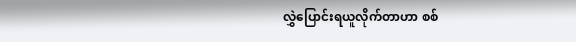လွှဲပြောင်းရယူလိုက်တာဟာ စစ်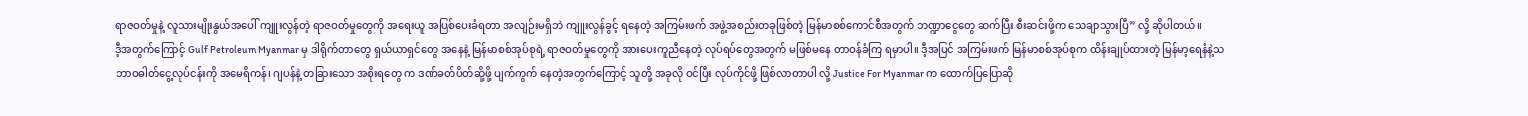ရာဇဝတ်မှုနဲ့ လူသားမျိုးနွယ်အပေါ် ကျူးလွန်တဲ့ ရာဇဝတ်မှုတွေကို အရေးယူ အပြစ်ပေးခံရတာ အလျဉ်းမရှိဘဲ ကျူးလွန်ခွင့် ရနေတဲ့ အကြမ်းဖက် အဖွဲ့အစည်းတခုဖြစ်တဲ့ မြန်မာစစ်ကောင်စီအတွက် ဘဏ္ဍာငွေတွေ ဆက်ပြီး စီးဆင်းဖို့က သေချာသွားပြီ” လို့ ဆိုပါတယ်။
ဒီ့အတွက်ကြောင့် Gulf Petroleum Myanmar မှ ဒါရိုက်တာတွေ ရှယ်ယာရှင်တွေ အနေနဲ့ မြန်မာစစ်အုပ်စုရဲ့ ရာဇဝတ်မှုတွေကို အားပေးကူညီနေတဲ့ လုပ်ရပ်တွေအတွက် မဖြစ်မနေ တာဝန်ခံကြ ရမှာပါ။ ဒီ့အပြင် အကြမ်းဖက် မြန်မာစစ်အုပ်စုက ထိန်းချုပ်ထားတဲ့ မြန်မာ့ရေနံနဲ့သဘာဝဓါတ်ငွေ့လုပ်ငန်းကို အမေရိကန်၊ ဂျပန်နဲ့ တခြားသော အစိုးရတွေ က ဒဏ်ခတ်ပိတ်ဆို့ဖို့ ပျက်ကွက် နေတဲ့အတွက်ကြောင့် သူတို့ အခုလို ဝင်ပြီး လုပ်ကိုင်ဖို့ ဖြစ်လာတာပါ လို့ Justice For Myanmar က ထောက်ပြပြောဆို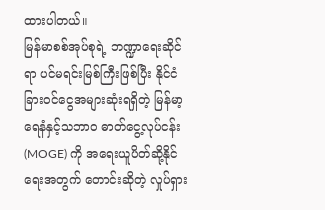ထားပါတယ်။
မြန်မာစစ်အုပ်စုရဲ့ ဘဏ္ဍာရေးဆိုင်ရာ ပင်မရင်းမြစ်ကြီးဖြစ်ပြီး နိုင်ငံခြားဝင်ငွေအများဆုံးရရှိတဲ့ မြန်မာ့ရေနံနှင့်သဘာဝ ဓာတ်ငွေ့လုပ်ငန်း(MOGE) ကို အရေးယူပိတ်ဆို့နိုင်ရေးအတွက် တောင်းဆိုတဲ့ လှုပ်ရှား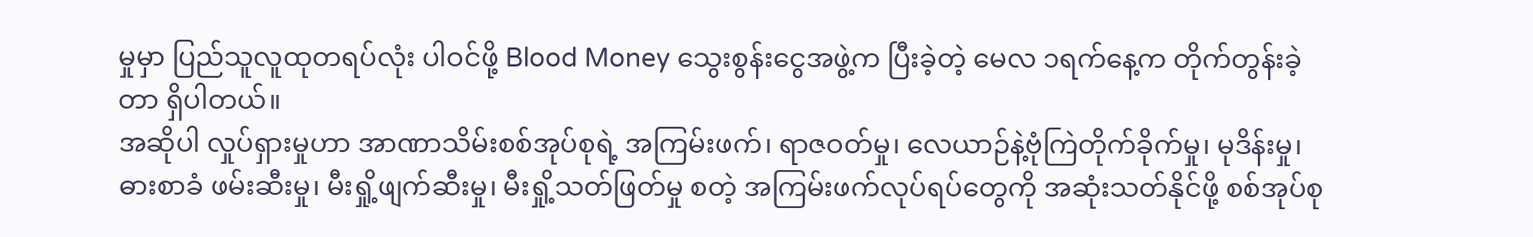မှုမှာ ပြည်သူလူထုတရပ်လုံး ပါဝင်ဖို့ Blood Money သွေးစွန်းငွေအဖွဲ့က ပြီးခဲ့တဲ့ မေလ ၁ရက်နေ့က တိုက်တွန်းခဲ့တာ ရှိပါတယ်။
အဆိုပါ လှုပ်ရှားမှုဟာ အာဏာသိမ်းစစ်အုပ်စုရဲ့ အကြမ်းဖက်၊ ရာဇဝတ်မှု၊ လေယာဉ်နဲ့ဗုံကြဲတိုက်ခိုက်မှု၊ မုဒိန်းမှု၊ ဓားစာခံ ဖမ်းဆီးမှု၊ မီးရှို့ဖျက်ဆီးမှု၊ မီးရှို့သတ်ဖြတ်မှု စတဲ့ အကြမ်းဖက်လုပ်ရပ်တွေကို အဆုံးသတ်နိုင်ဖို့ စစ်အုပ်စု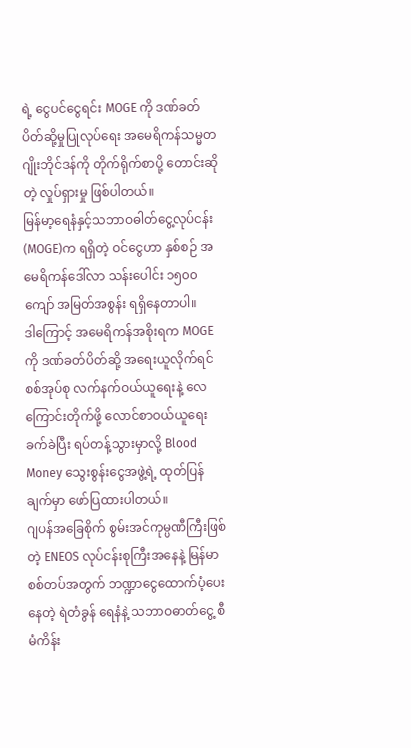ရဲ့ ငွေပင်ငွေရင်း MOGE ကို ဒဏ်ခတ်ပိတ်ဆို့မှုပြုလုပ်ရေး အမေရိကန်သမ္မတ ဂျိုးဘိုင်ဒန်ကို တိုက်ရိုက်စာပို့ တောင်းဆိုတဲ့ လှုပ်ရှားမှု ဖြစ်ပါတယ်။
မြန်မာ့ရေနံနှင့်သဘာဝဓါတ်ငွေ့လုပ်ငန်း(MOGE)က ရရှိတဲ့ ဝင်ငွေဟာ နှစ်စဉ် အမေရိကန်ဒေါ်လာ သန်းပေါင်း ၁၅၀၀ ကျော် အမြတ်အစွန်း ရရှိနေတာပါ။
ဒါကြောင့် အမေရိကန်အစိုးရက MOGE ကို ဒဏ်ခတ်ပိတ်ဆို့ အရေးယူလိုက်ရင် စစ်အုပ်စု လက်နက်ဝယ်ယူရေးနဲ့ လေကြောင်းတိုက်ဖို့ လောင်စာဝယ်ယူရေး ခက်ခဲပြီး ရပ်တန့်သွားမှာလို့ Blood Money သွေးစွန်းငွေအဖွဲ့ရဲ့ ထုတ်ပြန်ချက်မှာ ဖော်ပြထားပါတယ်။
ဂျပန်အခြေစိုက် စွမ်းအင်ကုမ္ပဏီကြီးဖြစ်တဲ့ ENEOS လုပ်ငန်းစုကြီးအနေနဲ့ မြန်မာစစ်တပ်အတွက် ဘဏ္ဍာငွေထောက်ပံ့ပေးနေတဲ့ ရဲတံခွန် ရေနံနဲ့ သဘာဝဓာတ်ငွေ့ စီမံကိန်း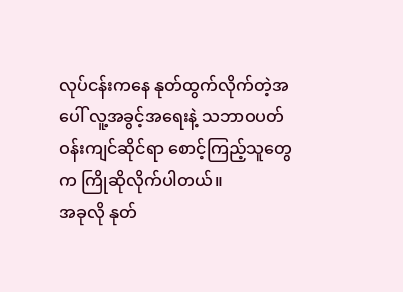လုပ်ငန်းကနေ နုတ်ထွက်လိုက်တဲ့အပေါ် လူ့အခွင့်အရေးနဲ့ သဘာဝပတ်ဝန်းကျင်ဆိုင်ရာ စောင့်ကြည့်သူတွေက ကြိုဆိုလိုက်ပါတယ်။
အခုလို နုတ်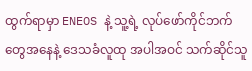ထွက်ရာမှာ ENEOS နဲ့ သူ့ရဲ့ လုပ်ဖော်ကိုင်ဘက်တွေအနေနဲ့ ဒေသခံလူထု အပါအဝင် သက်ဆိုင်သူ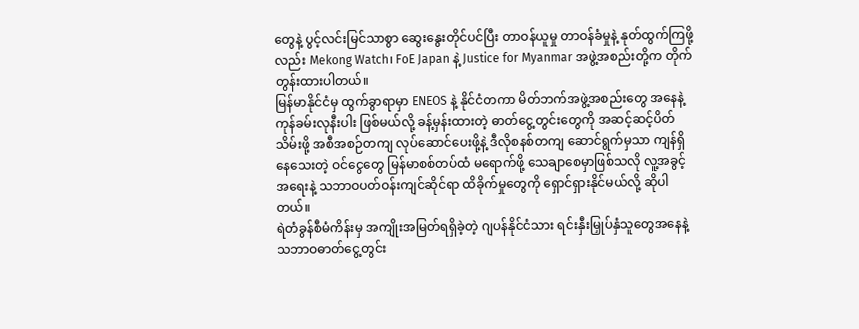တွေနဲ့ ပွင့်လင်းမြင်သာစွာ ဆွေးနွေးတိုင်ပင်ပြီး တာဝန်ယူမှု တာဝန်ခံမှုနဲ့ နုတ်ထွက်ကြဖို့လည်း Mekong Watch၊ FoE Japan နဲ့ Justice for Myanmar အဖွဲ့အစည်းတို့က တိုက်တွန်းထားပါတယ်။
မြန်မာနိုင်ငံမှ ထွက်ခွာရာမှာ ENEOS နဲ့ နိုင်ငံတကာ မိတ်ဘက်အဖွဲ့အစည်းတွေ အနေနဲ့ ကုန်ခမ်းလုနီးပါး ဖြစ်မယ်လို့ ခန့်မှန်းထားတဲ့ ဓာတ်ငွေ့တွင်းတွေကို အဆင့်ဆင့်ပိတ်သိမ်းဖို့ အစီအစဉ်တကျ လုပ်ဆောင်ပေးဖို့နဲ့ ဒီလိုစနစ်တကျ ဆောင်ရွက်မှသာ ကျန်ရှိနေသေးတဲ့ ဝင်ငွေတွေ မြန်မာစစ်တပ်ထံ မရောက်ဖို့ သေချာစေမှာဖြစ်သလို လူ့အခွင့်အရေးနဲ့ သဘာဝပတ်ဝန်းကျင်ဆိုင်ရာ ထိခိုက်မှုတွေကို ရှောင်ရှားနိုင်မယ်လို့ ဆိုပါတယ်။
ရဲတံခွန်စီမံကိန်းမှ အကျိုးအမြတ်ရရှိခဲ့တဲ့ ဂျပန်နိုင်ငံသား ရင်းနှီးမြှုပ်နှံသူတွေအနေနဲ့ သဘာဝဓာတ်ငွေ့တွင်း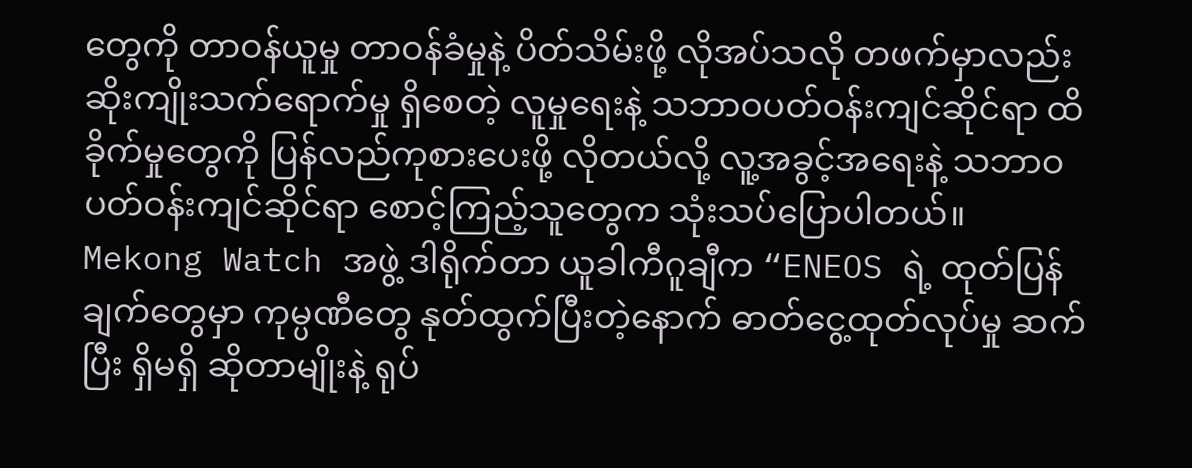တွေကို တာဝန်ယူမှု တာဝန်ခံမှုနဲ့ ပိတ်သိမ်းဖို့ လိုအပ်သလို တဖက်မှာလည်း ဆိုးကျိုးသက်ရောက်မှု ရှိစေတဲ့ လူမှုရေးနဲ့ သဘာဝပတ်ဝန်းကျင်ဆိုင်ရာ ထိခိုက်မှုတွေကို ပြန်လည်ကုစားပေးဖို့ လိုတယ်လို့ လူ့အခွင့်အရေးနဲ့ သဘာဝပတ်ဝန်းကျင်ဆိုင်ရာ စောင့်ကြည့်သူတွေက သုံးသပ်ပြောပါတယ်။
Mekong Watch အဖွဲ့ ဒါရိုက်တာ ယူခါကီဂူချီက “ENEOS ရဲ့ ထုတ်ပြန်ချက်တွေမှာ ကုမ္ပဏီတွေ နုတ်ထွက်ပြီးတဲ့နောက် ဓာတ်ငွေ့ထုတ်လုပ်မှု ဆက်ပြီး ရှိမရှိ ဆိုတာမျိုးနဲ့ ရုပ်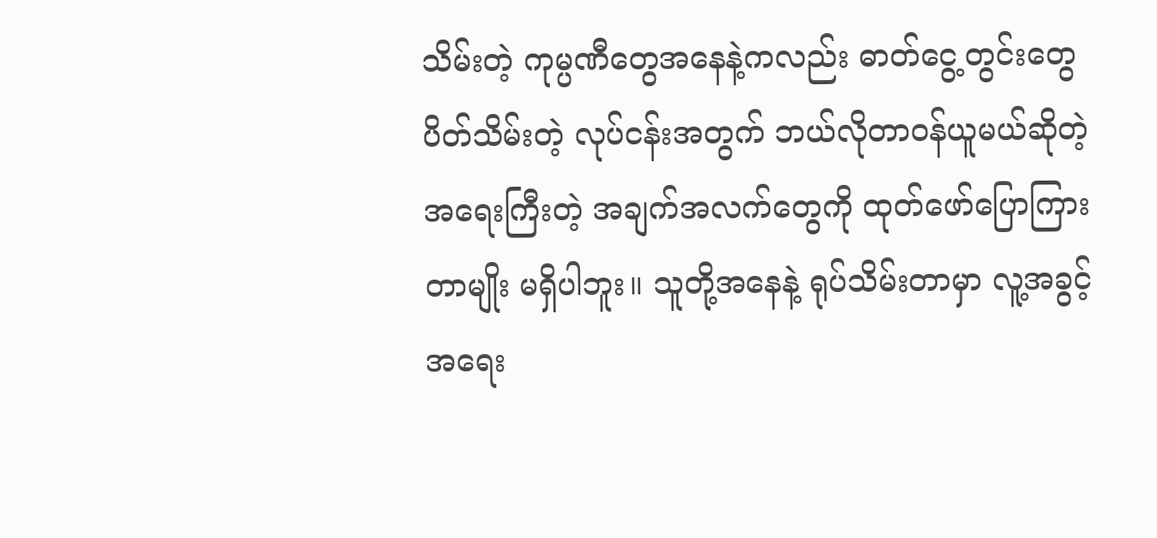သိမ်းတဲ့ ကုမ္ပဏီတွေအနေနဲ့ကလည်း ဓာတ်ငွေ့တွင်းတွေ ပိတ်သိမ်းတဲ့ လုပ်ငန်းအတွက် ဘယ်လိုတာဝန်ယူမယ်ဆိုတဲ့ အရေးကြီးတဲ့ အချက်အလက်တွေကို ထုတ်ဖော်ပြောကြားတာမျိုး မရှိပါဘူး။ သူတို့အနေနဲ့ ရုပ်သိမ်းတာမှာ လူ့အခွင့်အရေး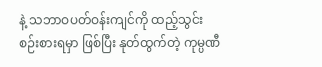နဲ့ သဘာဝပတ်ဝန်းကျင်ကို ထည့်သွင်းစဉ်းစားရမှာ ဖြစ်ပြီး နုတ်ထွက်တဲ့ ကုမ္ပဏီ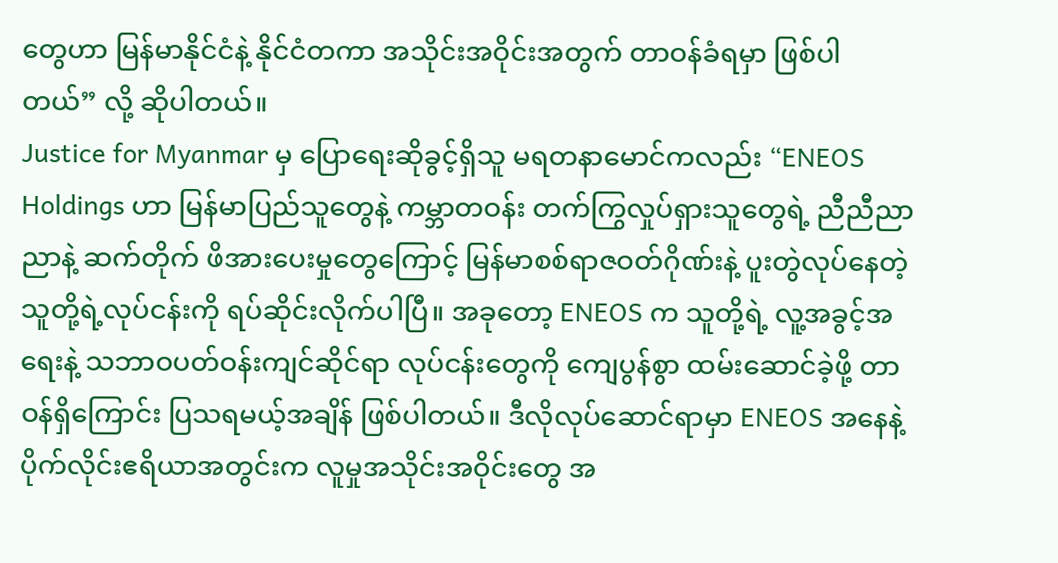တွေဟာ မြန်မာနိုင်ငံနဲ့ နိုင်ငံတကာ အသိုင်းအဝိုင်းအတွက် တာဝန်ခံရမှာ ဖြစ်ပါတယ်” လို့ ဆိုပါတယ်။
Justice for Myanmar မှ ပြောရေးဆိုခွင့်ရှိသူ မရတနာမောင်ကလည်း “ENEOS Holdings ဟာ မြန်မာပြည်သူတွေနဲ့ ကမ္ဘာတဝန်း တက်ကြွလှုပ်ရှားသူတွေရဲ့ ညီညီညာညာနဲ့ ဆက်တိုက် ဖိအားပေးမှုတွေကြောင့် မြန်မာစစ်ရာဇဝတ်ဂိုဏ်းနဲ့ ပူးတွဲလုပ်နေတဲ့ သူတို့ရဲ့လုပ်ငန်းကို ရပ်ဆိုင်းလိုက်ပါပြီ။ အခုတော့ ENEOS က သူတို့ရဲ့ လူ့အခွင့်အရေးနဲ့ သဘာဝပတ်ဝန်းကျင်ဆိုင်ရာ လုပ်ငန်းတွေကို ကျေပွန်စွာ ထမ်းဆောင်ခဲ့ဖို့ တာဝန်ရှိကြောင်း ပြသရမယ့်အချိန် ဖြစ်ပါတယ်။ ဒီလိုလုပ်ဆောင်ရာမှာ ENEOS အနေနဲ့ ပိုက်လိုင်းဧရိယာအတွင်းက လူမှုအသိုင်းအဝိုင်းတွေ အ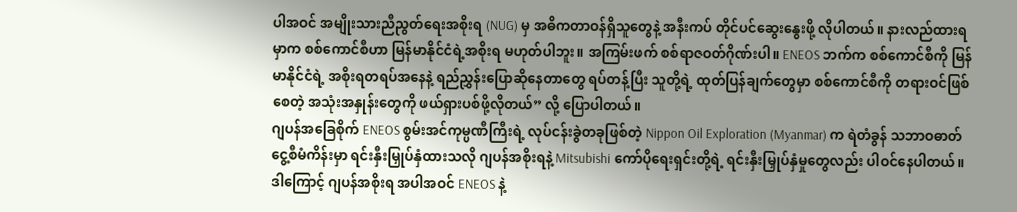ပါအဝင် အမျိုးသားညီညွတ်ရေးအစိုးရ (NUG) မှ အဓိကတာဝန်ရှိသူတွေနဲ့ အနီးကပ် တိုင်ပင်ဆွေးနွေးဖို့ လိုပါတယ်။ နားလည်ထားရမှာက စစ်ကောင်စီဟာ မြန်မာနိုင်ငံရဲ့အစိုးရ မဟုတ်ပါဘူး။ အကြမ်းဖက် စစ်ရာဇဝတ်ဂိုဏ်းပါ။ ENEOS ဘက်က စစ်ကောင်စီကို မြန်မာနိုင်ငံရဲ့ အစိုးရတရပ်အနေနဲ့ ရည်ညွှန်းပြောဆိုနေတာတွေ ရပ်တန့်ပြီး သူတို့ရဲ့ ထုတ်ပြန်ချက်တွေမှာ စစ်ကောင်စီကို တရားဝင်ဖြစ်စေတဲ့ အသုံးအနှုန်းတွေကို ဖယ်ရှားပစ်ဖို့လိုတယ်” လို့ ပြောပါတယ်။
ဂျပန်အခြေစိုက် ENEOS စွမ်းအင်ကုမ္ပဏီကြီးရဲ့ လုပ်ငန်းခွဲတခုဖြစ်တဲ့ Nippon Oil Exploration (Myanmar) က ရဲတံခွန် သဘာဝဓာတ်ငွေ့စီမံကိန်းမှာ ရင်းနှီးမြှုပ်နှံထားသလို ဂျပန်အစိုးရနဲ့ Mitsubishi ကော်ပိုရေးရှင်းတို့ရဲ့ ရင်းနှီးမြှုပ်နှံမှုတွေလည်း ပါဝင်နေပါတယ်။
ဒါကြောင့် ဂျပန်အစိုးရ အပါအဝင် ENEOS နဲ့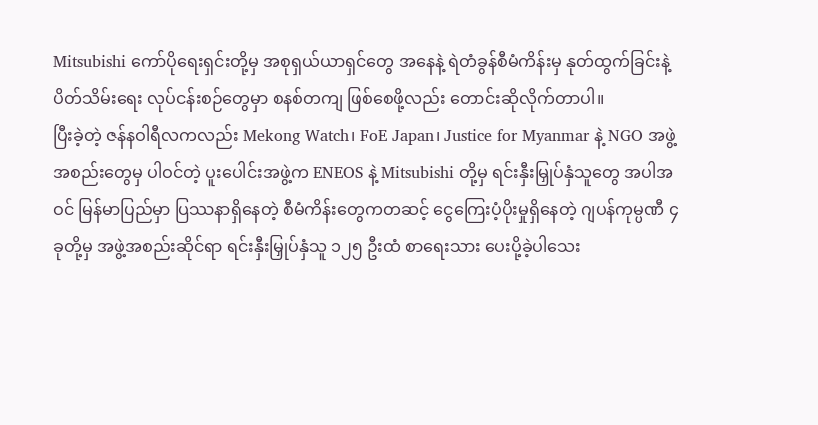Mitsubishi ကော်ပိုရေးရှင်းတို့မှ အစုရှယ်ယာရှင်တွေ အနေနဲ့ ရဲတံခွန်စီမံကိန်းမှ နုတ်ထွက်ခြင်းနဲ့ ပိတ်သိမ်းရေး လုပ်ငန်းစဉ်တွေမှာ စနစ်တကျ ဖြစ်စေဖို့လည်း တောင်းဆိုလိုက်တာပါ။
ပြီးခဲ့တဲ့ ဇန်နဝါရီလကလည်း Mekong Watch၊ FoE Japan၊ Justice for Myanmar နဲ့ NGO အဖွဲ့အစည်းတွေမှ ပါဝင်တဲ့ ပူးပေါင်းအဖွဲ့က ENEOS နဲ့ Mitsubishi တို့မှ ရင်းနှီးမြှုပ်နှံသူတွေ အပါအဝင် မြန်မာပြည်မှာ ပြဿနာရှိနေတဲ့ စီမံကိန်းတွေကတဆင့် ငွေကြေးပံ့ပိုးမှုရှိနေတဲ့ ဂျပန်ကုမ္ပဏီ ၄ ခုတို့မှ အဖွဲ့အစည်းဆိုင်ရာ ရင်းနှီးမြှုပ်နှံသူ ၁၂၅ ဦးထံ စာရေးသား ပေးပို့ခဲ့ပါသေး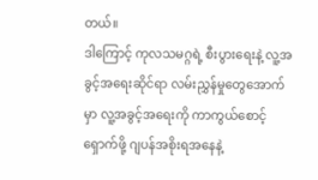တယ်။
ဒါကြောင့် ကုလသမဂ္ဂရဲ့ စီးပွားရေးနဲ့ လူ့အခွင့်အရေးဆိုင်ရာ လမ်းညွှန်မှုတွေအောက်မှာ လူ့အခွင့်အရေးကို ကာကွယ်စောင့်ရှောက်ဖို့ ဂျပန်အစိုးရအနေနဲ့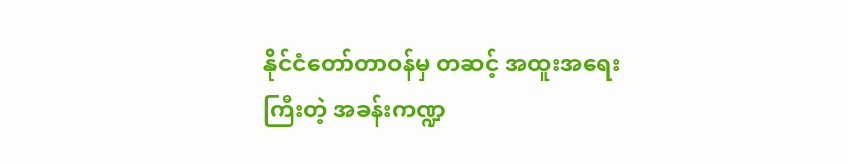နိုင်ငံတော်တာဝန်မှ တဆင့် အထူးအရေးကြီးတဲ့ အခန်းကဏ္ဍ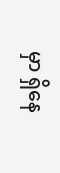မှာ ရှိနေ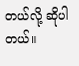တယ်လို့ ဆိုပါတယ်။